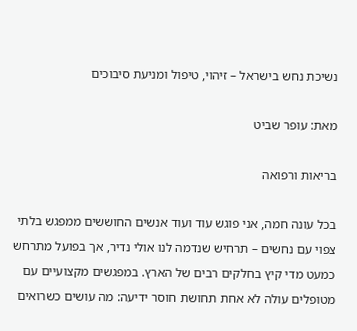נשיכת נחש בישראל – זיהוי, טיפול ומניעת סיבוכים

מאת: עופר שביט

בריאות ורפואה

בכל עונה חמה, אני פוגש עוד ועוד אנשים החוששים ממפגש בלתי צפוי עם נחשים – תרחיש שנדמה לנו אולי נדיר, אך בפועל מתרחש כמעט מדי קיץ בחלקים רבים של הארץ. במפגשים מקצועיים עם מטופלים עולה לא אחת תחושת חוסר ידיעה: מה עושים כשרואים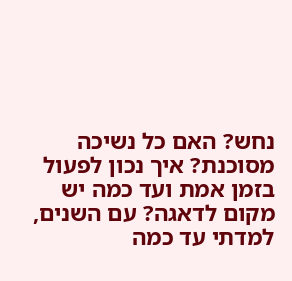נחש? האם כל נשיכה מסוכנת? איך נכון לפעול בזמן אמת ועד כמה יש מקום לדאגה? עם השנים, למדתי עד כמה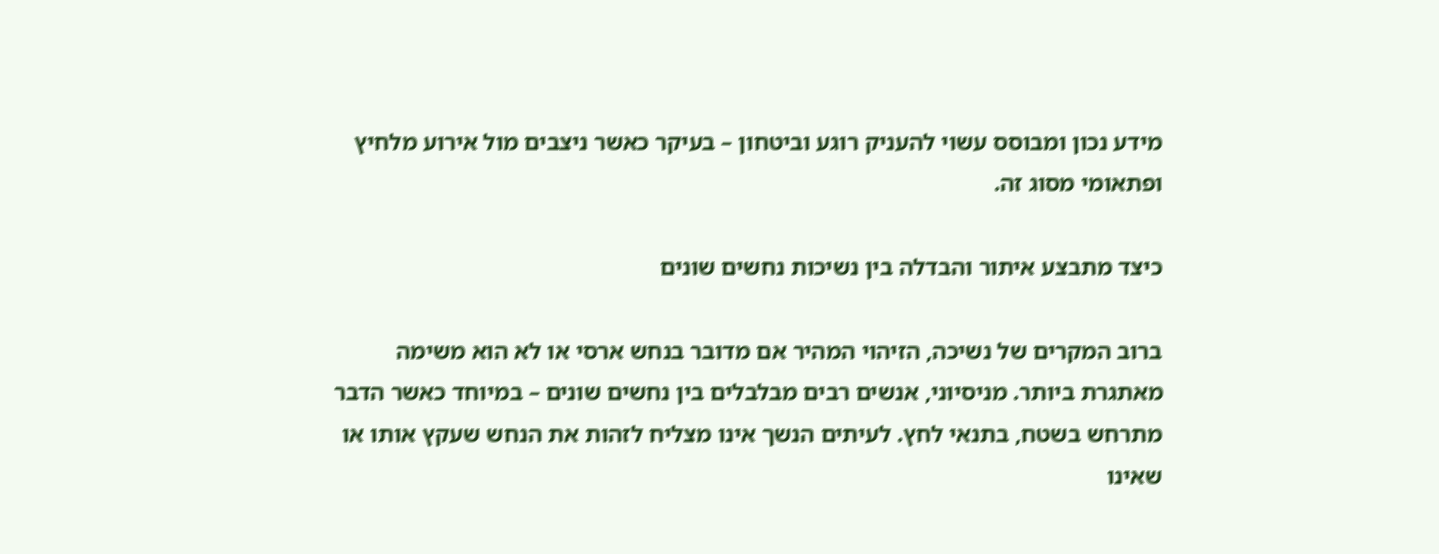מידע נכון ומבוסס עשוי להעניק רוגע וביטחון – בעיקר כאשר ניצבים מול אירוע מלחיץ ופתאומי מסוג זה.

כיצד מתבצע איתור והבדלה בין נשיכות נחשים שונים

ברוב המקרים של נשיכה, הזיהוי המהיר אם מדובר בנחש ארסי או לא הוא משימה מאתגרת ביותר. מניסיוני, אנשים רבים מבלבלים בין נחשים שונים – במיוחד כאשר הדבר מתרחש בשטח, בתנאי לחץ. לעיתים הנשך אינו מצליח לזהות את הנחש שעקץ אותו או שאינו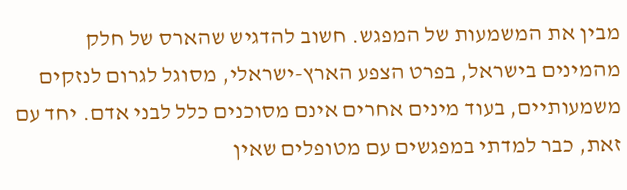מבין את המשמעות של המפגש. חשוב להדגיש שהארס של חלק מהמינים בישראל, בפרט הצפע הארץ-ישראלי, מסוגל לגרום לנזקים משמעותיים, בעוד מינים אחרים אינם מסוכנים כלל לבני אדם. יחד עם זאת, כבר למדתי במפגשים עם מטופלים שאין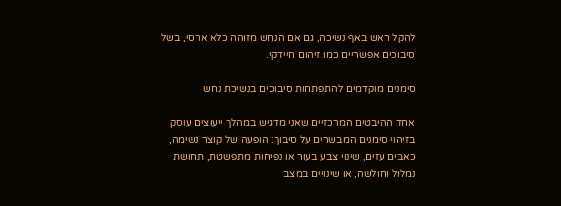להקל ראש באף נשיכה, גם אם הנחש מזוהה כלא ארסי, בשל סיבוכים אפשריים כמו זיהום חיידקי.

סימנים מוקדמים להתפתחות סיבוכים בנשיכת נחש

אחד ההיבטים המרכזיים שאני מדגיש במהלך ייעוצים עוסק בזיהוי סימנים המבשרים על סיבוך: הופעה של קוצר נשימה, כאבים עזים, שינוי צבע בעור או נפיחות מתפשטת, תחושת נמלול וחולשה, או שינויים במצב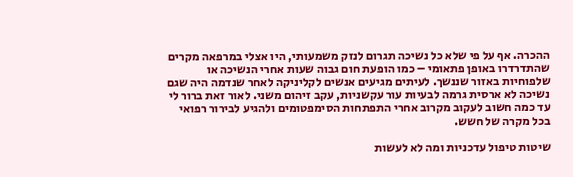ההכרה. אף על פי שלא כל נשיכה תגרום לנזק משמעותי, היו אצלי במרפאה מקרים שהתדרדרו באופן פתאומי – כמו הופעת חום גבוה שעות אחרי הנשיכה או שלפוחיות באזור שננשך. לעיתים מגיעים אנשים לקליניקה לאחר שנדמה היה שגם נשיכה לא ארסית גרמה לבעיות עור עקשניות, עקב זיהום משני. לאור זאת ברור לי עד כמה חשוב לעקוב מקרוב אחרי התפתחות הסימפטומים ולהגיע לבירור רפואי בכל מקרה של חשש.

שיטות טיפול עדכניות ומה לא לעשות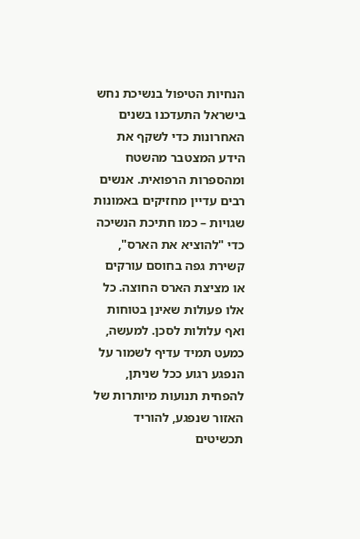הנחיות הטיפול בנשיכת נחש בישראל התעדכנו בשנים האחרונות כדי לשקף את הידע המצטבר מהשטח ומהספרות הרפואית. אנשים רבים עדיין מחזיקים באמונות שגויות – כמו חתיכת הנשיכה כדי "להוציא את הארס", קשירת גפה בחוסם עורקים או מציצת הארס החוצה. כל אלו פעולות שאינן בטוחות ואף עלולות לסכן. למעשה, כמעט תמיד עדיף לשמור על הנפגע רגוע ככל שניתן, להפחית תנועות מיותרות של האזור שנפגע, להוריד תכשיטים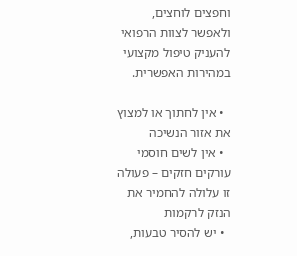וחפצים לוחצים, ולאפשר לצוות הרפואי להעניק טיפול מקצועי במהירות האפשרית.

  • אין לחתוך או למצוץ את אזור הנשיכה
  • אין לשים חוסמי עורקים חזקים – פעולה זו עלולה להחמיר את הנזק לרקמות
  • יש להסיר טבעות,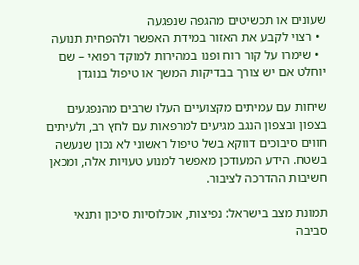שעונים או תכשיטים מהגפה שנפגעה
  • רצוי לקבע את האזור במידת האפשר ולהפחית תנועה
  • שימרו על קור רוח ופנו במהירות למוקד רפואי – שם יוחלט אם יש צורך בבדיקות המשך או טיפול בנוגדן

שיחות עם עמיתים מקצועיים העלו שרבים מהנפגעים בצפון ובצפון הנגב מגיעים למרפאות עם לחץ רב, ולעיתים חווים סיבוכים דווקא בשל טיפול ראשוני לא נכון שנעשה בשטח. הידע המעודכן מאפשר למנוע טעויות אלה, ומכאן חשיבות ההדרכה לציבור.

תמונת מצב בישראל: נפיצות, אוכלוסיות סיכון ותנאי סביבה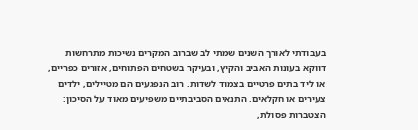בעבודתי לאורך השנים שמתי לב שברוב המקרים נשיכות מתרחשות דווקא בעונות האביב והקיץ, ובעיקר בשטחים הפתוחים, אזורים כפריים, או ליד בתים פרטיים בצמוד לשדות. רוב הנפגעים הם מטיילים, ילדים צעירים או חקלאים. התנאים הסביבתיים משפיעים מאוד על הסיכון: הצטברות פסולת,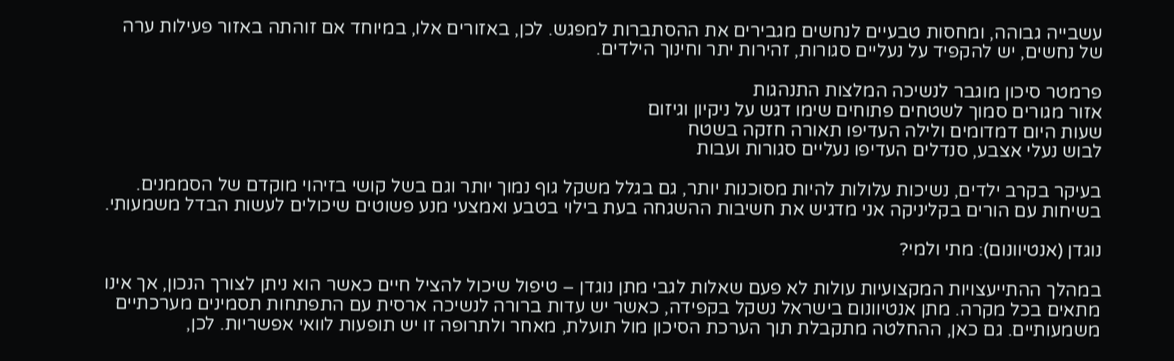עשבייה גבוהה, ומחסות טבעיים לנחשים מגבירים את ההסתברות למפגש. לכן, באזורים אלו, במיוחד אם זוהתה באזור פעילות ערה של נחשים, יש להקפיד על נעליים סגורות, זהירות יתר וחינוך הילדים.

פרמטר סיכון מוגבר לנשיכה המלצות התנהגות
אזור מגורים סמוך לשטחים פתוחים שימו דגש על ניקיון וגיזום
שעות היום דמדומים ולילה העדיפו תאורה חזקה בשטח
לבוש נעלי אצבע, סנדלים העדיפו נעליים סגורות ועבות

בעיקר בקרב ילדים, נשיכות עלולות להיות מסוכנות יותר, גם בגלל משקל גוף נמוך יותר וגם בשל קושי בזיהוי מוקדם של הסממנים. בשיחות עם הורים בקליניקה אני מדגיש את חשיבות ההשגחה בעת בילוי בטבע ואמצעי מנע פשוטים שיכולים לעשות הבדל משמעותי.

נוגדן (אנטיוונום): מתי ולמי?

במהלך ההתייעצויות המקצועיות עולות לא פעם שאלות לגבי מתן נוגדן – טיפול שיכול להציל חיים כאשר הוא ניתן לצורך הנכון, אך אינו מתאים בכל מקרה. מתן אנטיוונום בישראל נשקל בקפידה, כאשר יש עדות ברורה לנשיכה ארסית עם התפתחות תסמינים מערכתיים משמעותיים. גם כאן, ההחלטה מתקבלת תוך הערכת הסיכון מול תועלת, מאחר ולתרופה זו יש תופעות לוואי אפשריות. לכן,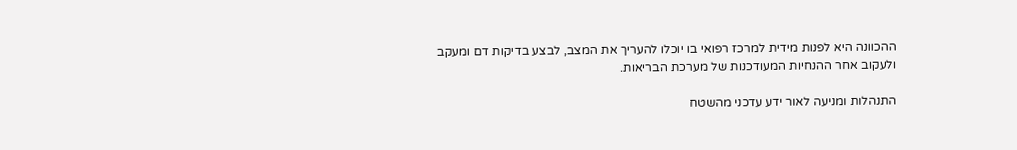ההכוונה היא לפנות מידית למרכז רפואי בו יוכלו להעריך את המצב, לבצע בדיקות דם ומעקב ולעקוב אחר ההנחיות המעודכנות של מערכת הבריאות.

התנהלות ומניעה לאור ידע עדכני מהשטח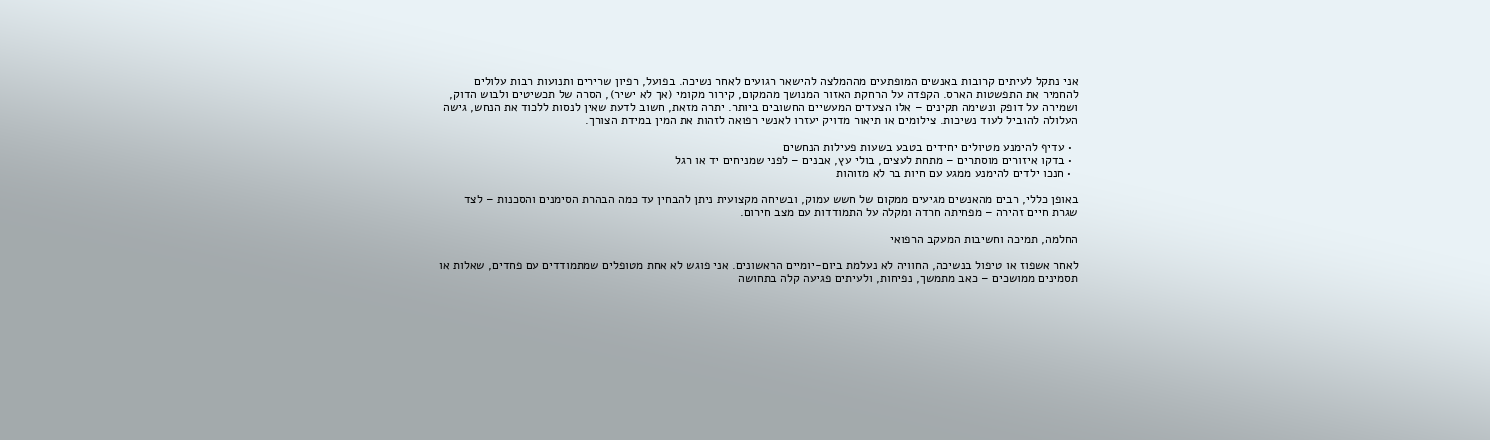אני נתקל לעיתים קרובות באנשים המופתעים מההמלצה להישאר רגועים לאחר נשיכה. בפועל, רפיון שרירים ותנועות רבות עלולים להחמיר את התפשטות הארס. הקפדה על הרחקת האזור המנושך מהמקום, קירור מקומי (אך לא ישיר), הסרה של תכשיטים ולבוש הדוק, ושמירה על דופק ונשימה תקינים – אלו הצעדים המעשיים החשובים ביותר. יתרה מזאת, חשוב לדעת שאין לנסות ללכוד את הנחש, גישה העלולה להוביל לעוד נשיכות. צילומים או תיאור מדויק יעזרו לאנשי רפואה לזהות את המין במידת הצורך.

  • עדיף להימנע מטיולים יחידים בטבע בשעות פעילות הנחשים
  • בדקו איזורים מוסתרים – מתחת לעצים, בולי עץ, אבנים – לפני שמניחים יד או רגל
  • חנכו ילדים להימנע ממגע עם חיות בר לא מזוהות

באופן כללי, רבים מהאנשים מגיעים ממקום של חשש עמוק, ובשיחה מקצועית ניתן להבחין עד כמה הבהרת הסימנים והסכנות – לצד שגרת חיים זהירה – מפחיתה חרדה ומקלה על התמודדות עם מצב חירום.

החלמה, תמיכה וחשיבות המעקב הרפואי

לאחר אשפוז או טיפול בנשיכה, החוויה לא נעלמת ביום-יומיים הראשונים. אני פוגש לא אחת מטופלים שמתמודדים עם פחדים, שאלות או תסמינים ממושכים – כאב מתמשך, נפיחות, ולעיתים פגיעה קלה בתחושה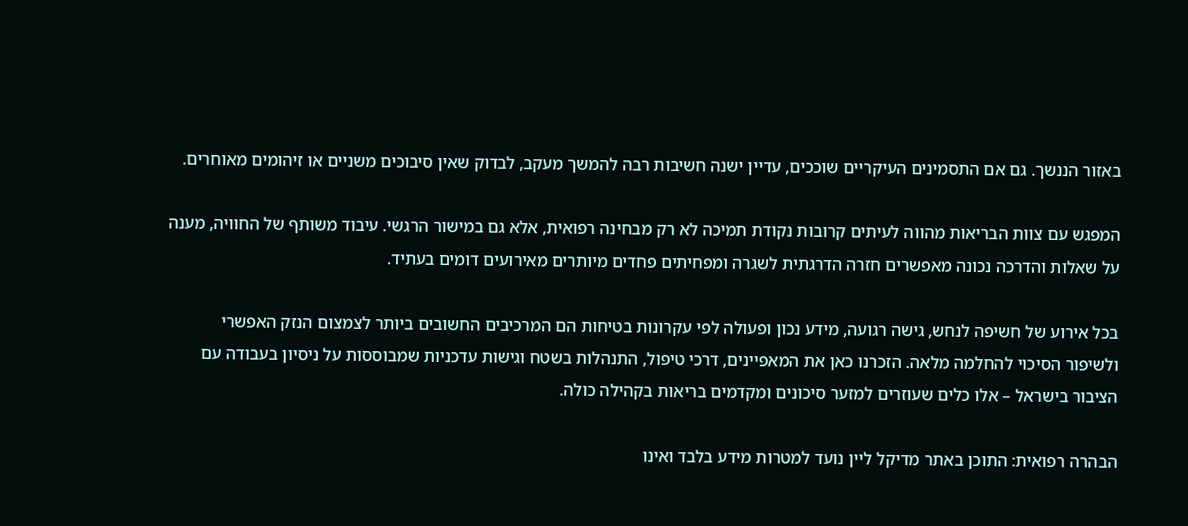באזור הננשך. גם אם התסמינים העיקריים שוככים, עדיין ישנה חשיבות רבה להמשך מעקב, לבדוק שאין סיבוכים משניים או זיהומים מאוחרים.

המפגש עם צוות הבריאות מהווה לעיתים קרובות נקודת תמיכה לא רק מבחינה רפואית, אלא גם במישור הרגשי. עיבוד משותף של החוויה, מענה על שאלות והדרכה נכונה מאפשרים חזרה הדרגתית לשגרה ומפחיתים פחדים מיותרים מאירועים דומים בעתיד.

בכל אירוע של חשיפה לנחש, גישה רגועה, מידע נכון ופעולה לפי עקרונות בטיחות הם המרכיבים החשובים ביותר לצמצום הנזק האפשרי ולשיפור הסיכוי להחלמה מלאה. הזכרנו כאן את המאפיינים, דרכי טיפול, התנהלות בשטח וגישות עדכניות שמבוססות על ניסיון בעבודה עם הציבור בישראל – אלו כלים שעוזרים למזער סיכונים ומקדמים בריאות בקהילה כולה.

הבהרה רפואית: התוכן באתר מדיקל ליין נועד למטרות מידע בלבד ואינו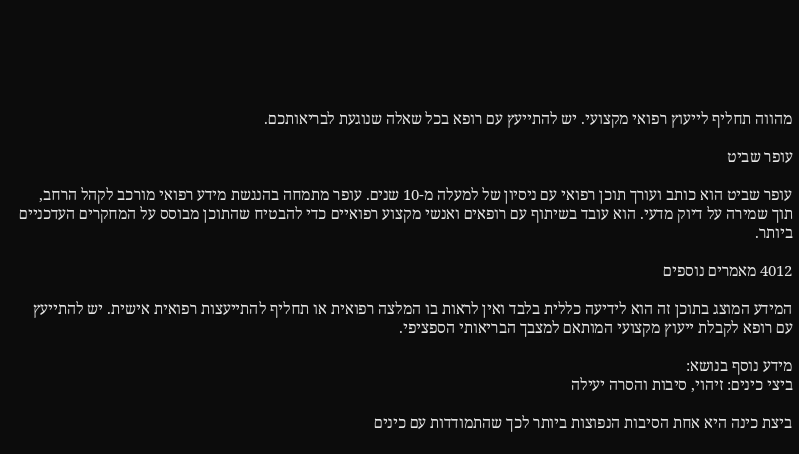מהווה תחליף לייעוץ רפואי מקצועי. יש להתייעץ עם רופא בכל שאלה שנוגעת לבריאותכם.

עופר שביט

עופר שביט הוא כותב ועורך תוכן רפואי עם ניסיון של למעלה מ-10 שנים. עופר מתמחה בהנגשת מידע רפואי מורכב לקהל הרחב, תוך שמירה על דיוק מדעי. הוא עובד בשיתוף עם רופאים ואנשי מקצוע רפואיים כדי להבטיח שהתוכן מבוסס על המחקרים העדכניים ביותר.

4012 מאמרים נוספים

המידע המוצג בתוכן זה הוא לידיעה כללית בלבד ואין לראות בו המלצה רפואית או תחליף להתייעצות רפואית אישית. יש להתייעץ עם רופא לקבלת ייעוץ מקצועי המותאם למצבך הבריאותי הספציפי.

מידע נוסף בנושא:
ביצי כינים: זיהוי, סיבות והסרה יעילה

ביצת כינה היא אחת הסיבות הנפוצות ביותר לכך שהתמודדות עם כינים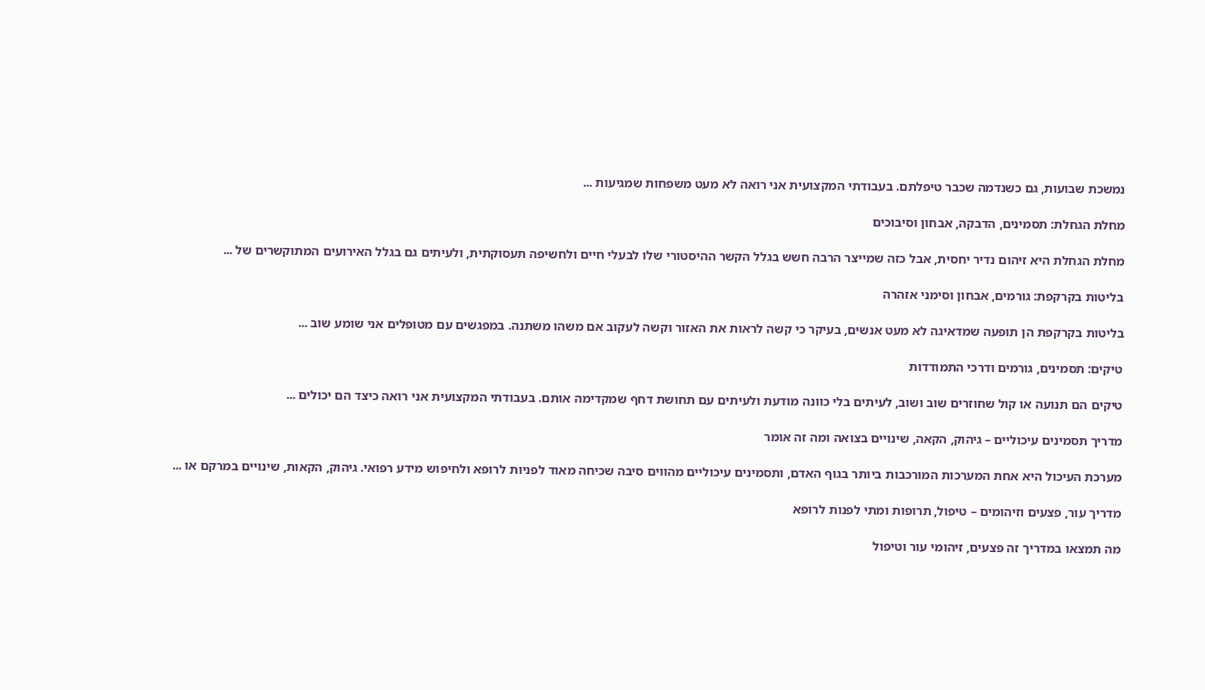נמשכת שבועות, גם כשנדמה שכבר טיפלתם. בעבודתי המקצועית אני רואה לא מעט משפחות שמגיעות ...

מחלת הגחלת: תסמינים, הדבקה, אבחון וסיבוכים

מחלת הגחלת היא זיהום נדיר יחסית, אבל כזה שמייצר הרבה חשש בגלל הקשר ההיסטורי שלו לבעלי חיים ולחשיפה תעסוקתית, ולעיתים גם בגלל האירועים המתוקשרים של ...

בליטות בקרקפת: גורמים, אבחון וסימני אזהרה

בליטות בקרקפת הן תופעה שמדאיגה לא מעט אנשים, בעיקר כי קשה לראות את האזור וקשה לעקוב אם משהו משתנה. במפגשים עם מטופלים אני שומע שוב ...

טיקים: תסמינים, גורמים ודרכי התמודדות

טיקים הם תנועה או קול שחוזרים שוב ושוב, לעיתים בלי כוונה מודעת ולעיתים עם תחושת דחף שמקדימה אותם. בעבודתי המקצועית אני רואה כיצד הם יכולים ...

מדריך תסמינים עיכוליים – גיהוק, הקאה, שינויים בצואה ומה זה אומר

מערכת העיכול היא אחת המערכות המורכבות ביותר בגוף האדם, ותסמינים עיכוליים מהווים סיבה שכיחה מאוד לפניות לרופא ולחיפוש מידע רפואי. גיהוק, הקאות, שינויים במרקם או ...

מדריך עור, פצעים וזיהומים – טיפול, תרופות ומתי לפנות לרופא

מה תמצאו במדריך זה פצעים, זיהומי עור וטיפול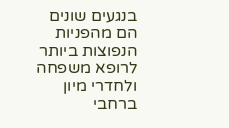בנגעים שונים הם מהפניות הנפוצות ביותר לרופא משפחה ולחדרי מיון ברחבי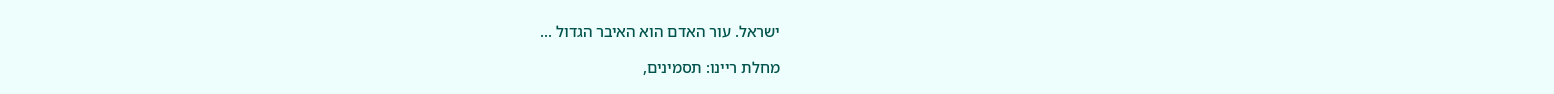ישראל. עור האדם הוא האיבר הגדול ...

מחלת ריינו: תסמינים,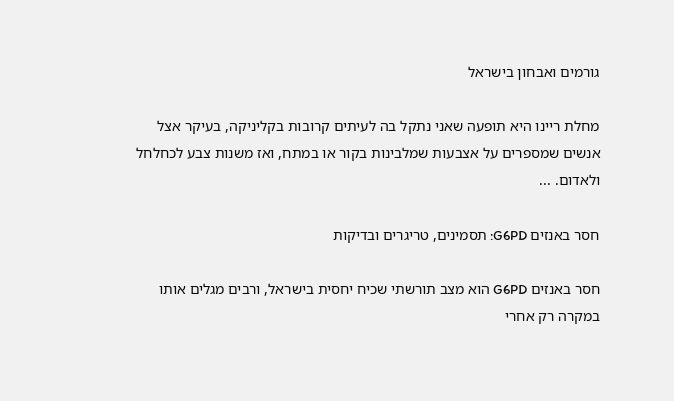גורמים ואבחון בישראל

מחלת ריינו היא תופעה שאני נתקל בה לעיתים קרובות בקליניקה, בעיקר אצל אנשים שמספרים על אצבעות שמלבינות בקור או במתח, ואז משנות צבע לכחלחל ולאדום. ...

חסר באנזים G6PD: תסמינים, טריגרים ובדיקות

חסר באנזים G6PD הוא מצב תורשתי שכיח יחסית בישראל, ורבים מגלים אותו במקרה רק אחרי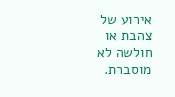אירוע של צהבת או חולשה לא מוסברת.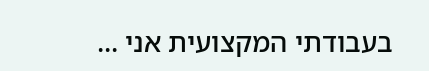בעבודתי המקצועית אני ...